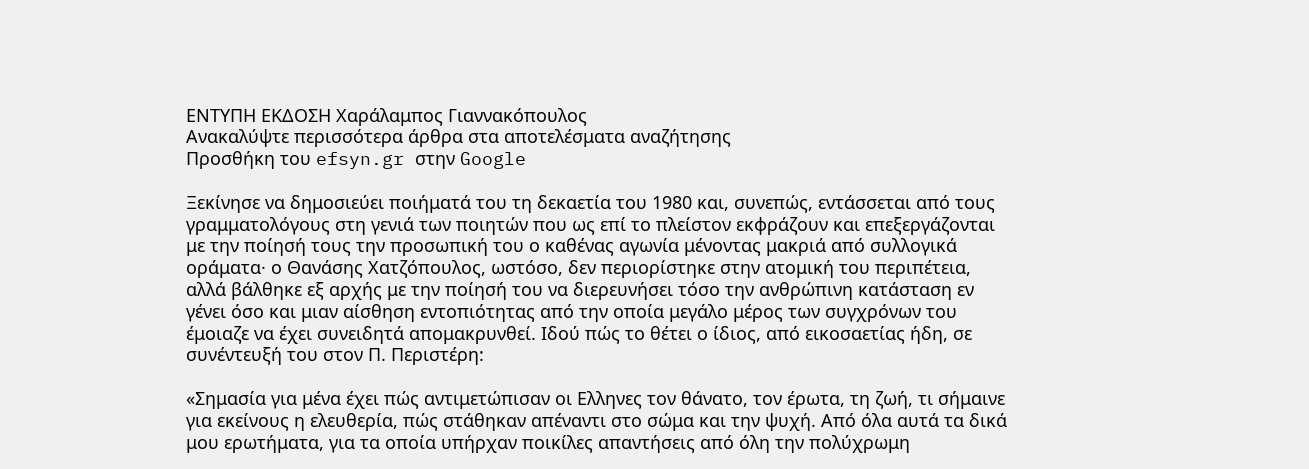ΕΝΤΥΠΗ ΕΚΔΟΣΗ Χαράλαμπος Γιαννακόπουλος
Ανακαλύψτε περισσότερα άρθρα στα αποτελέσματα αναζήτησης
Προσθήκη του efsyn.gr στην Google

Ξεκίνησε να δημοσιεύει ποιήματά του τη δεκαετία του 1980 και, συνεπώς, εντάσσεται από τους γραμματολόγους στη γενιά των ποιητών που ως επί το πλείστον εκφράζουν και επεξεργάζονται με την ποίησή τους την προσωπική του ο καθένας αγωνία μένοντας μακριά από συλλογικά οράματα· ο Θανάσης Χατζόπουλος, ωστόσο, δεν περιορίστηκε στην ατομική του περιπέτεια, αλλά βάλθηκε εξ αρχής με την ποίησή του να διερευνήσει τόσο την ανθρώπινη κατάσταση εν γένει όσο και μιαν αίσθηση εντοπιότητας από την οποία μεγάλο μέρος των συγχρόνων του έμοιαζε να έχει συνειδητά απομακρυνθεί. Ιδού πώς το θέτει ο ίδιος, από εικοσαετίας ήδη, σε συνέντευξή του στον Π. Περιστέρη:

«Σημασία για μένα έχει πώς αντιμετώπισαν οι Ελληνες τον θάνατο, τον έρωτα, τη ζωή, τι σήμαινε για εκείνους η ελευθερία, πώς στάθηκαν απέναντι στο σώμα και την ψυχή. Από όλα αυτά τα δικά μου ερωτήματα, για τα οποία υπήρχαν ποικίλες απαντήσεις από όλη την πολύχρωμη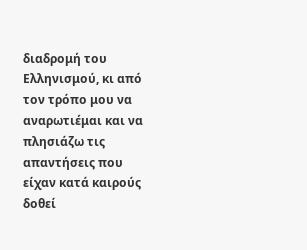διαδρομή του Ελληνισμού, κι από τον τρόπο μου να αναρωτιέμαι και να πλησιάζω τις απαντήσεις που είχαν κατά καιρούς δοθεί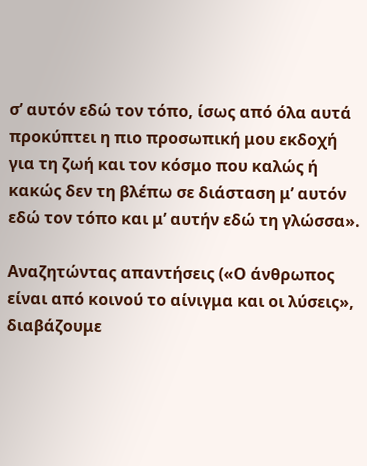σ’ αυτόν εδώ τον τόπο, ίσως από όλα αυτά προκύπτει η πιο προσωπική μου εκδοχή για τη ζωή και τον κόσμο που καλώς ή κακώς δεν τη βλέπω σε διάσταση μ’ αυτόν εδώ τον τόπο και μ’ αυτήν εδώ τη γλώσσα».

Αναζητώντας απαντήσεις («Ο άνθρωπος είναι από κοινού το αίνιγμα και οι λύσεις», διαβάζουμε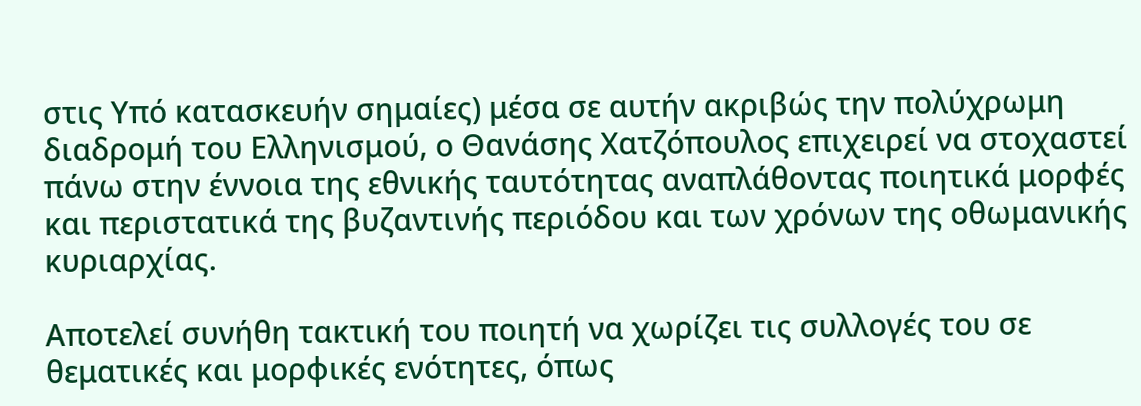στις Υπό κατασκευήν σημαίες) μέσα σε αυτήν ακριβώς την πολύχρωμη διαδρομή του Ελληνισμού, ο Θανάσης Χατζόπουλος επιχειρεί να στοχαστεί πάνω στην έννοια της εθνικής ταυτότητας αναπλάθοντας ποιητικά μορφές και περιστατικά της βυζαντινής περιόδου και των χρόνων της οθωμανικής κυριαρχίας.

Αποτελεί συνήθη τακτική του ποιητή να χωρίζει τις συλλογές του σε θεματικές και μορφικές ενότητες, όπως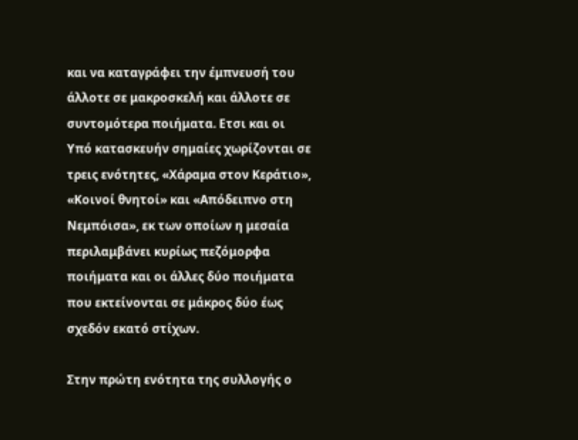και να καταγράφει την έμπνευσή του άλλοτε σε μακροσκελή και άλλοτε σε συντομότερα ποιήματα. Ετσι και οι Υπό κατασκευήν σημαίες χωρίζονται σε τρεις ενότητες, «Χάραμα στον Κεράτιο», «Κοινοί θνητοί» και «Απόδειπνο στη Νεμπόισα», εκ των οποίων η μεσαία περιλαμβάνει κυρίως πεζόμορφα ποιήματα και οι άλλες δύο ποιήματα που εκτείνονται σε μάκρος δύο έως σχεδόν εκατό στίχων.

Στην πρώτη ενότητα της συλλογής ο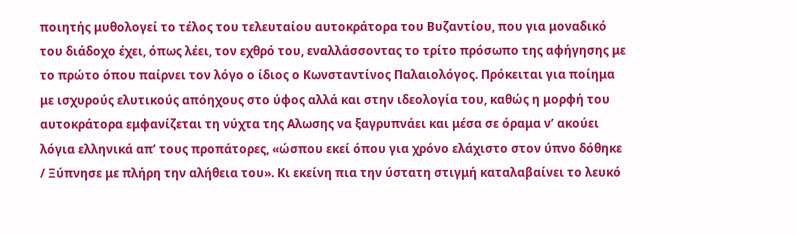ποιητής μυθολογεί το τέλος του τελευταίου αυτοκράτορα του Βυζαντίου, που για μοναδικό του διάδοχο έχει, όπως λέει, τον εχθρό του, εναλλάσσοντας το τρίτο πρόσωπο της αφήγησης με το πρώτο όπου παίρνει τον λόγο ο ίδιος ο Κωνσταντίνος Παλαιολόγος. Πρόκειται για ποίημα με ισχυρούς ελυτικούς απόηχους στο ύφος αλλά και στην ιδεολογία του, καθώς η μορφή του αυτοκράτορα εμφανίζεται τη νύχτα της Αλωσης να ξαγρυπνάει και μέσα σε όραμα ν’ ακούει λόγια ελληνικά απ’ τους προπάτορες, «ώσπου εκεί όπου για χρόνο ελάχιστο στον ύπνο δόθηκε / Ξύπνησε με πλήρη την αλήθεια του». Κι εκείνη πια την ύστατη στιγμή καταλαβαίνει το λευκό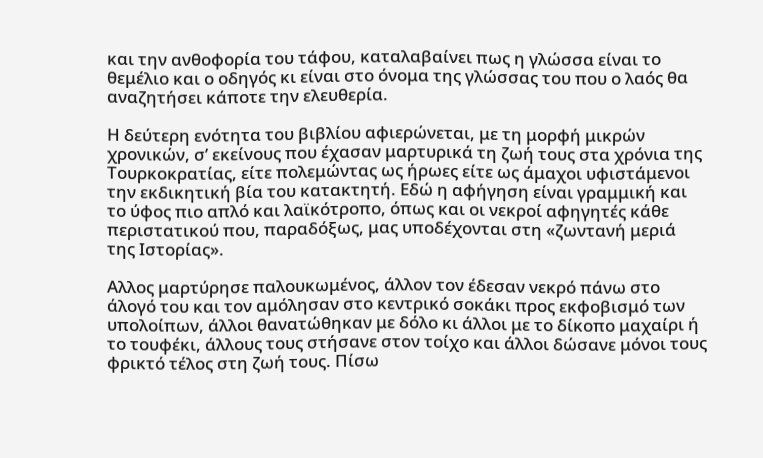και την ανθοφορία του τάφου, καταλαβαίνει πως η γλώσσα είναι το θεμέλιο και ο οδηγός κι είναι στο όνομα της γλώσσας του που ο λαός θα αναζητήσει κάποτε την ελευθερία.

Η δεύτερη ενότητα του βιβλίου αφιερώνεται, με τη μορφή μικρών χρονικών, σ’ εκείνους που έχασαν μαρτυρικά τη ζωή τους στα χρόνια της Τουρκοκρατίας, είτε πολεμώντας ως ήρωες είτε ως άμαχοι υφιστάμενοι την εκδικητική βία του κατακτητή. Εδώ η αφήγηση είναι γραμμική και το ύφος πιο απλό και λαϊκότροπο, όπως και οι νεκροί αφηγητές κάθε περιστατικού που, παραδόξως, μας υποδέχονται στη «ζωντανή μεριά της Ιστορίας».

Αλλος μαρτύρησε παλουκωμένος, άλλον τον έδεσαν νεκρό πάνω στο άλογό του και τον αμόλησαν στο κεντρικό σοκάκι προς εκφοβισμό των υπολοίπων, άλλοι θανατώθηκαν με δόλο κι άλλοι με το δίκοπο μαχαίρι ή το τουφέκι, άλλους τους στήσανε στον τοίχο και άλλοι δώσανε μόνοι τους φρικτό τέλος στη ζωή τους. Πίσω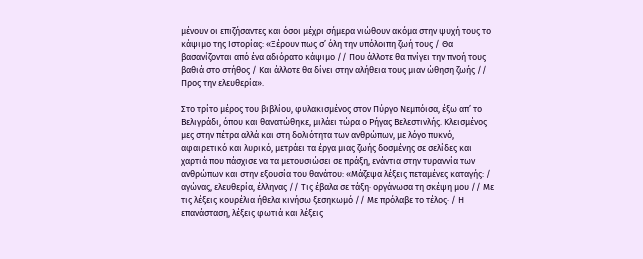μένουν οι επιζήσαντες και όσοι μέχρι σήμερα νιώθουν ακόμα στην ψυχή τους το κάψιμο της Ιστορίας: «Ξέρουν πως σ’ όλη την υπόλοιπη ζωή τους / Θα βασανίζονται από ένα αδιόρατο κάψιμο // Που άλλοτε θα πνίγει την πνοή τους βαθιά στο στήθος / Και άλλοτε θα δίνει στην αλήθεια τους μιαν ώθηση ζωής // Προς την ελευθερία».

Στο τρίτο μέρος του βιβλίου, φυλακισμένος στον Πύργο Νεμπόισα, έξω απ’ το Βελιγράδι, όπου και θανατώθηκε, μιλάει τώρα ο Ρήγας Βελεστινλής. Κλεισμένος μες στην πέτρα αλλά και στη δολιότητα των ανθρώπων, με λόγο πυκνό, αφαιρετικό και λυρικό, μετράει τα έργα μιας ζωής δοσμένης σε σελίδες και χαρτιά που πάσχισε να τα μετουσιώσει σε πράξη, ενάντια στην τυραννία των ανθρώπων και στην εξουσία του θανάτου: «Μάζεψα λέξεις πεταμένες καταγής: / αγώνας, ελευθερία, έλληνας // Τις έβαλα σε τάξη· οργάνωσα τη σκέψη μου // Με τις λέξεις κουρέλια ήθελα κινήσω ξεσηκωμό // Με πρόλαβε το τέλος· / Η επανάσταση, λέξεις φωτιά και λέξεις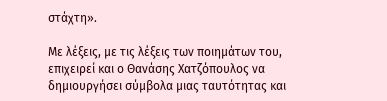στάχτη».

Με λέξεις, με τις λέξεις των ποιημάτων του, επιχειρεί και ο Θανάσης Χατζόπουλος να δημιουργήσει σύμβολα μιας ταυτότητας και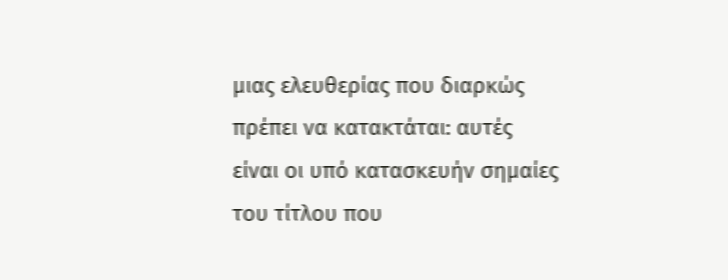μιας ελευθερίας που διαρκώς πρέπει να κατακτάται: αυτές είναι οι υπό κατασκευήν σημαίες του τίτλου που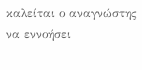καλείται ο αναγνώστης να εννοήσει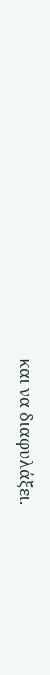και να διαφυλάξει.